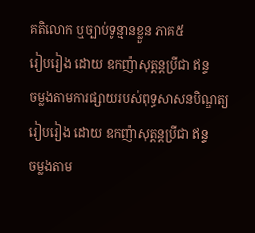គតិលោក ឬច្បាប់ទូន្មានខ្លួន ភាគ៥
រៀបរៀង ដោយ ឧកញ៉ាសុត្ដន្ដប្រីជា ឥន្ទ
ចម្លងតាមការផ្សាយរបស់ពុទ្ធសាសនបិណ្ឌត្យ
រៀបរៀង ដោយ ឧកញ៉ាសុត្ដន្ដប្រីជា ឥន្ទ
ចម្លងតាម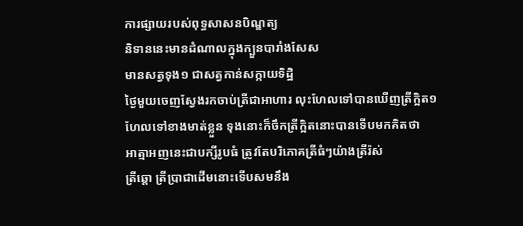ការផ្សាយរបស់ពុទ្ធសាសនបិណ្ឌត្យ
និទាននេះមានដំណាលក្នុងក្បួនបារាំងសែស
មានសត្វទុង១ ជាសត្វកាន់សក្កាយទិដ្ឋិ
ថ្ងៃមួយចេញស្វែងរកចាប់ត្រីជាអាហារ លុះហែលទៅបានឃើញត្រីក្អិត១
ហែលទៅខាងមាត់ខ្លួន ទុងនោះក៏ចឹកត្រីក្អិតនោះបានទើបមកគិតថា
អាត្មាអញនេះជាបក្សីរូបធំ ត្រូវតែបរិភោគត្រីធំៗយ៉ាងត្រីរ៉ស់
ត្រីឆ្ដោ ត្រីប្រាជាដើមនោះទើបសមនឹង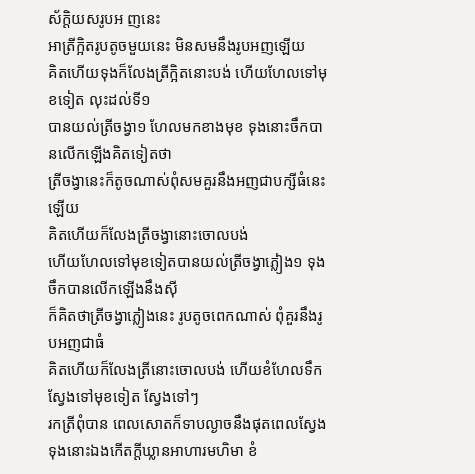ស័ក្ដិយសរូបអ ញនេះ
អាត្រីក្អិតរូបតូចមួយនេះ មិនសមនឹងរូបអញឡើយ
គិតហើយទុងក៏លែងត្រីក្អិតនោះបង់ ហើយហែលទៅមុខទៀត លុះដល់ទី១
បានយល់ត្រីចង្វា១ ហែលមកខាងមុខ ទុងនោះចឹកបានលើកឡើងគិតទៀតថា
ត្រីចង្វានេះក៏តូចណាស់ពុំសមគួរនឹងអញជាបក្សីធំនេះឡើយ
គិតហើយក៏លែងត្រីចង្វានោះចោលបង់
ហើយហែលទៅមុខទៀតបានយល់ត្រីចង្វាភ្លៀង១ ទុងចឹកបានលើកឡើងនឹងស៊ី
ក៏គិតថាត្រីចង្វាភ្លៀងនេះ រូបតូចពេកណាស់ ពុំគួរនឹងរូបអញជាធំ
គិតហើយក៏លែងត្រីនោះចោលបង់ ហើយខំហែលទឹកស្វែងទៅមុខទៀត ស្វែងទៅៗ
រកត្រីពុំបាន ពេលសោតក៏ទាបល្ងាចនឹងផុតពេលស្វែង
ទុងនោះឯងកើតក្ដីឃ្លានអាហារមហិមា ខំ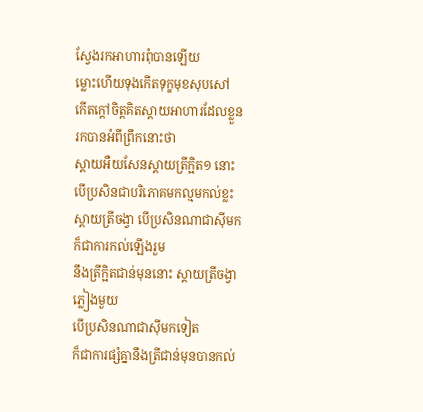ស្វែងរកអាហារពុំបានឡើយ
ម្លោះហើយទុងកើតទុក្ខមុខសុបសៅ
កើតក្ដៅចិត្ដគិតស្ដាយអាហារដែលខ្លួនរកបានអំពីព្រឹកនោះថា
ស្ដាយអឺយសែនស្ដាយត្រីក្អិត១ នោះបើប្រសិនជាបរិភោគមកល្មមកល់ខ្លះ
ស្ដាយត្រីចង្វា បើប្រសិនណាជាស៊ីមកក៏ជាការកល់ឡើងរួម
នឹងត្រីក្អិតជាន់មុននោះ ស្ដាយត្រីចង្វាភ្លៀងមួយ
បើប្រសិនណាជាស៊ីមកទៀត
ក៏ជាការផ្សំគ្នានឹងត្រីជាន់មុនបានកល់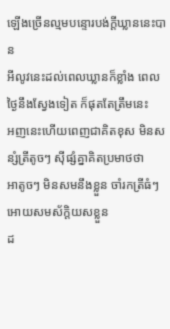ឡើងច្រើនល្មមបន្ទោរបង់ក្ដីឃ្លាននេះបាន
អីលូវនេះដល់ពេលឃ្លានក៏ខ្លាំង ពេលថ្ងៃនឹងស្វែងទៀត ក៏ផុតតែត្រឹមនេះ
អញនេះហើយពេញជាគិតខុស មិនសន្សំត្រីតូចៗ ស៊ីផ្សំគ្នាគិតប្រមាថថា
អាតូចៗ មិនសមនឹងខ្លួន ចាំរកត្រីធំៗ អោយសមស័ក្ដិយសខ្លួន
ដ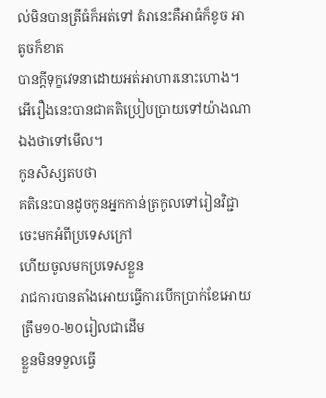ល់មិនបានត្រីធំក៏អត់ទៅ តំរានេះគឺអាធំក៏ខូច អាតូចក៏ខាត
បានក្ដីទុក្ខវេទនាដោយអត់អាហារនោះហោង។
អើរឿងនេះបានជាគតិប្រៀបប្រាយទៅយ៉ាងណា ឯងថាទៅមើល។
កូនសិស្សតបថា
គតិនេះបានដូចកូនអ្នកកាន់ត្រកូលទៅរៀនវិជ្ជាចេះមកអំពីប្រទេសក្រៅ
ហើយចូលមកប្រទេសខ្លួន
រាជការបានតាំងអោយធ្វើការបើកប្រាក់ខែអោយត្រឹម១០-២០រៀលជាដើម
ខ្លួនមិនទទួលធ្វើ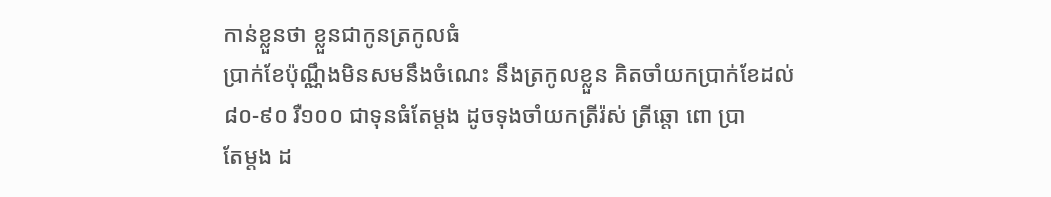កាន់ខ្លួនថា ខ្លួនជាកូនត្រកូលធំ
ប្រាក់ខែប៉ុណ្ណឹងមិនសមនឹងចំណេះ នឹងត្រកូលខ្លួន គិតចាំយកប្រាក់ខែដល់
៨០-៩០ រឺ១០០ ជាទុនធំតែម្ដង ដូចទុងចាំយកត្រីរ៉ស់ ត្រីឆ្តោ ពោ ប្រា
តែម្ដង ដ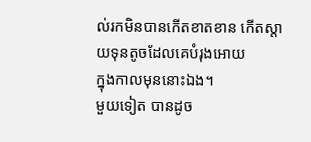ល់រកមិនបានកើតខាតខាន កើតស្ដាយទុនតូចដែលគេបំរុងអោយ
ក្នុងកាលមុននោះឯង។
មួយទៀត បានដូច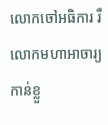លោកចៅអធិការ រឺ
លោកមហាអាចារ្យកាន់ខ្លួ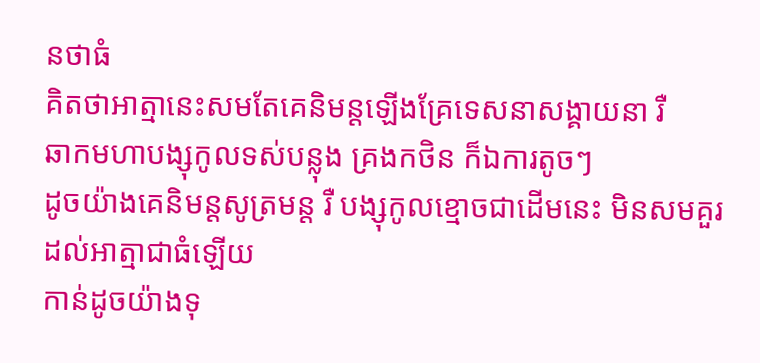នថាធំ
គិតថាអាត្មានេះសមតែគេនិមន្ដឡើងគ្រែទេសនាសង្គាយនា រឺ
ឆាកមហាបង្សុកូលទស់បន្លុង គ្រងកថិន ក៏ឯការតូចៗ
ដូចយ៉ាងគេនិមន្ដសូត្រមន្ដ រឺ បង្សុកូលខ្មោចជាដើមនេះ មិនសមគួរដល់អាត្មាជាធំឡើយ
កាន់ដូចយ៉ាងទុ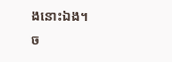ងនោះឯង។
ច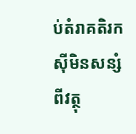ប់តំរាគតិរកស៊ីមិនសន្សំពីវត្ថុ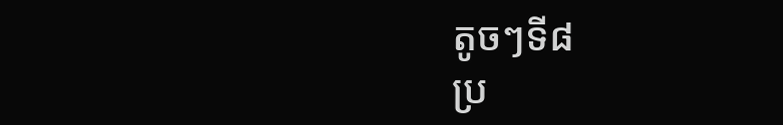តូចៗទី៨
ប្រ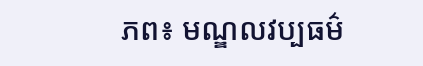ភព៖ មណ្ឌលវប្បធម៌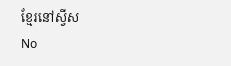ខ្មែរនៅស្វីស
No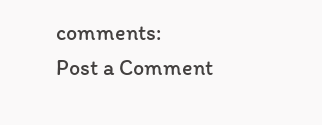comments:
Post a Comment